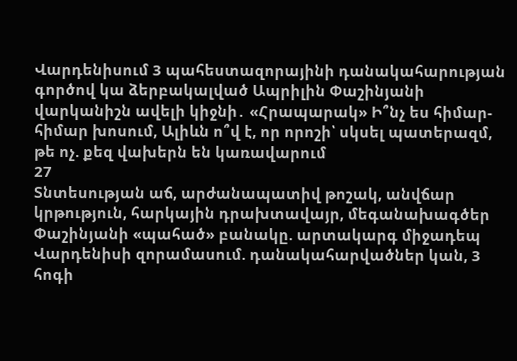Վարդենիսում 3 պահեստազորայինի դանակահարության գործով կա ձերբակալված Ապրիլին Փաշինյանի վարկանիշն ավելի կիջնի․ «Հրապարակ» Ի՞նչ ես հիմար-հիմար խոսում, Ալիևն ո՞վ է, որ որոշի՝ սկսել պատերազմ, թե ոչ. քեզ վախերն են կառավարում
27
Տնտեսության աճ, արժանապատիվ թոշակ, անվճար կրթություն, հարկային դրախտավայր, մեգանախագծեր Փաշինյանի «պահած» բանակը. արտակարգ միջադեպ Վարդենիսի զորամասում. դանակահարվածներ կան, 3 հոգի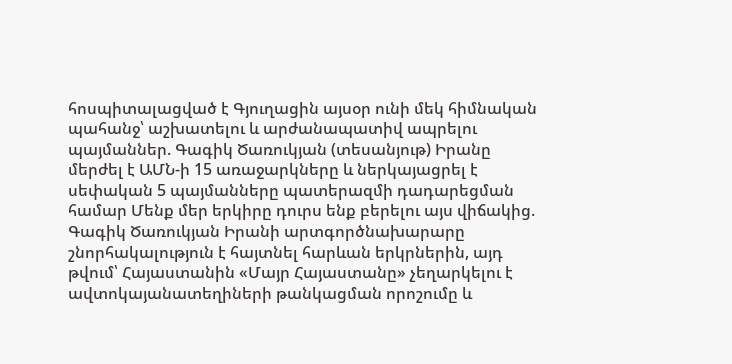հոսպիտալացված է Գյուղացին այսօր ունի մեկ հիմնական պահանջ՝ աշխատելու և արժանապատիվ ապրելու պայմաններ. Գագիկ Ծառուկյան (տեսանյութ) Իրանը մերժել է ԱՄՆ-ի 15 առաջարկները և ներկայացրել է սեփական 5 պայմանները պատերազմի դադարեցման համար Մենք մեր երկիրը դուրս ենք բերելու այս վիճակից. Գագիկ Ծառուկյան Իրանի արտգործնախարարը շնորհակալություն է հայտնել հարևան երկրներին, այդ թվում՝ Հայաստանին «Մայր Հայաստանը» չեղարկելու է ավտոկայանատեղիների թանկացման որոշումը և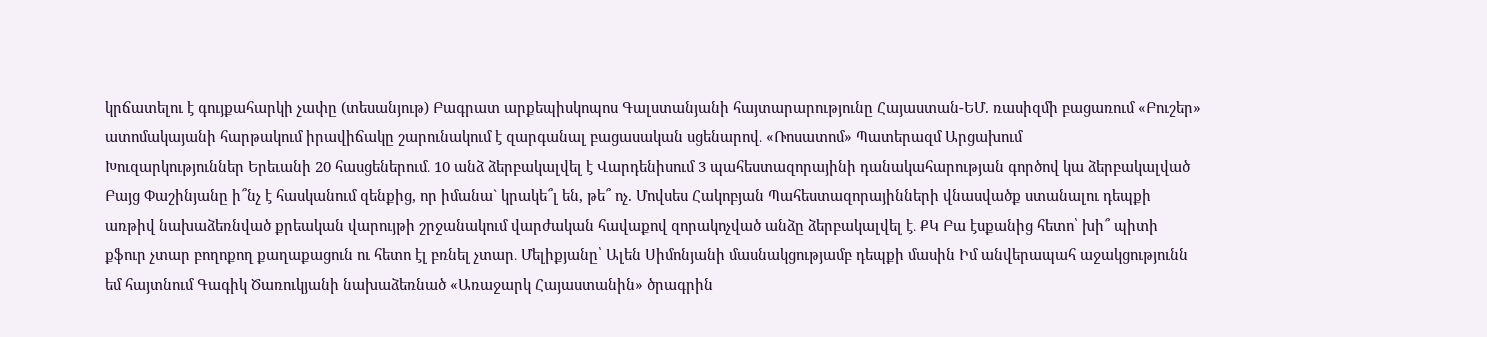կրճատելու է գույքահարկի չափը (տեսանյութ) Բագրատ արքեպիսկոպոս Գալստանյանի հայտարարությունը Հայաստան-ԵՄ. ռասիզմի բացառում «Բուշեր» ատոմակայանի հարթակում իրավիճակը շարունակում է զարգանալ բացասական սցենարով․ «Ռոսատոմ» Պատերազմ Արցախում
Խուզարկություններ Երեւանի 20 հասցեներում․ 10 անձ ձերբակալվել է Վարդենիսում 3 պահեստազորայինի դանակահարության գործով կա ձերբակալված Բայց Փաշինյանը ի՞նչ է հասկանում զենքից, որ իմանա` կրակե՞լ են, թե՞ ոչ. Մովսես Հակոբյան Պահեստազորայինների վնասվածք ստանալու դեպքի առթիվ նախաձեռնված քրեական վարույթի շրջանակում վարժական հավաքով զորակոչված անձը ձերբակալվել է․ ՔԿ Բա էսքանից հետո՝ խի՞ պիտի քֆուր չտար բողոքող քաղաքացուն ու հետո էլ բռնել չտար․ Մելիքյանը՝ Ալեն Սիմոնյանի մասնակցությամբ դեպքի մասին Իմ անվերապահ աջակցությունն եմ հայտնում Գագիկ Ծառուկյանի նախաձեռնած «Առաջարկ Հայաստանին» ծրագրին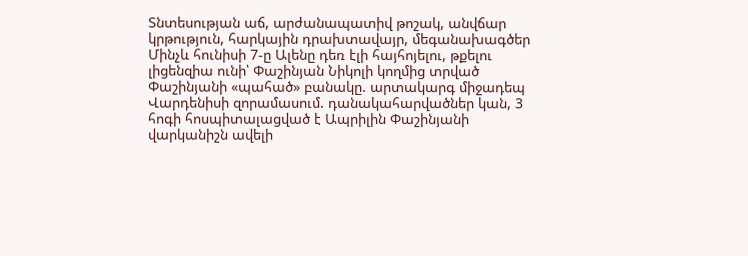Տնտեսության աճ, արժանապատիվ թոշակ, անվճար կրթություն, հարկային դրախտավայր, մեգանախագծեր Մինչև հունիսի 7-ը Ալենը դեռ էլի հայհոյելու, թքելու լիցենզիա ունի՝ Փաշինյան Նիկոլի կողմից տրված Փաշինյանի «պահած» բանակը. արտակարգ միջադեպ Վարդենիսի զորամասում. դանակահարվածներ կան, 3 հոգի հոսպիտալացված է Ապրիլին Փաշինյանի վարկանիշն ավելի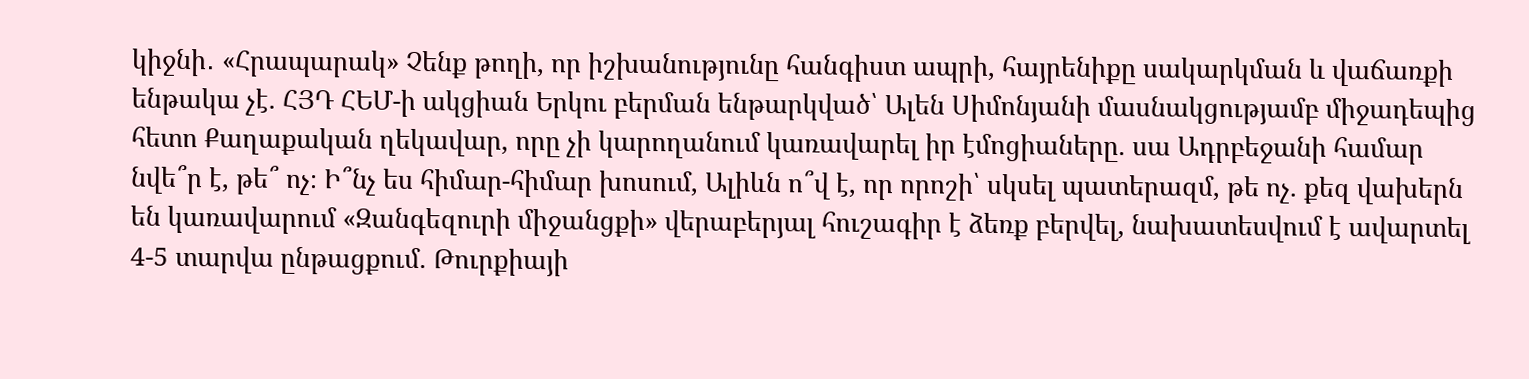կիջնի․ «Հրապարակ» Չենք թողի, որ իշխանությունը հանգիստ ապրի, հայրենիքը սակարկման և վաճառքի ենթակա չէ. ՀՅԴ ՀԵՄ-ի ակցիան Երկու բերման ենթարկված՝ Ալեն Սիմոնյանի մասնակցությամբ միջադեպից հետո Քաղաքական ղեկավար, որը չի կարողանում կառավարել իր էմոցիաները. սա Ադրբեջանի համար նվե՞ր է, թե՞ ոչ։ Ի՞նչ ես հիմար-հիմար խոսում, Ալիևն ո՞վ է, որ որոշի՝ սկսել պատերազմ, թե ոչ. քեզ վախերն են կառավարում «Զանգեզուրի միջանցքի» վերաբերյալ հուշագիր է ձեռք բերվել, նախատեսվում է ավարտել 4-5 տարվա ընթացքում. Թուրքիայի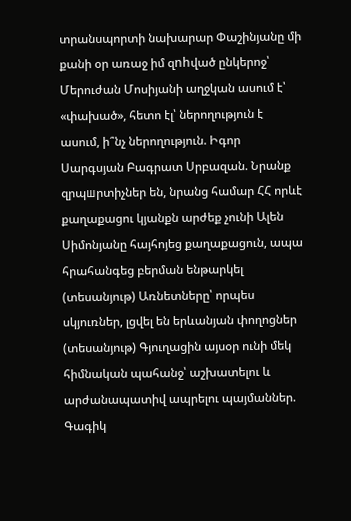տրանսպորտի նախարար Փաշինյանը մի քանի օր առաջ իմ զnhված ընկերոջ՝ Մերուժան Մոսիյանի աղջկան ասում է՝ «փախած», հետո էլ՝ ներողություն է ասում, ի՞նչ ներողություն. Իգոր Սարգսյան Բագրատ Սրբազան. Նրանք զրպшրտիչներ են, նրանց համար ՀՀ որևէ քաղաքացու կյանքն արժեք չունի Ալեն Սիմոնյանը հայհոյեց քաղաքացուն, ապա հրահանգեց բերման ենթարկել (տեսանյութ) Առնետները՝ որպես սկյուռներ, լցվել են երևանյան փողոցներ (տեսանյութ) Գյուղացին այսօր ունի մեկ հիմնական պահանջ՝ աշխատելու և արժանապատիվ ապրելու պայմաններ. Գագիկ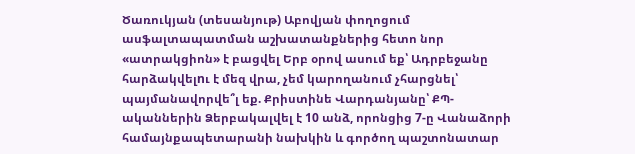Ծառուկյան (տեսանյութ) Աբովյան փողոցում ասֆալտապատման աշխատանքներից հետո նոր «ատրակցիոն» է բացվել Երբ օրով ասում եք՝ Ադրբեջանը հարձակվելnւ է մեզ վրա, չեմ կարողանում չհարցնել՝ պայմանավորվե՞լ եք. Քրիստինե Վարդանյանը՝ ՔՊ-ականներին Ձերբակալվել է 10 անձ, որոնցից 7-ը Վանաձորի համայնքապետարանի նախկին և գործող պաշտոնատար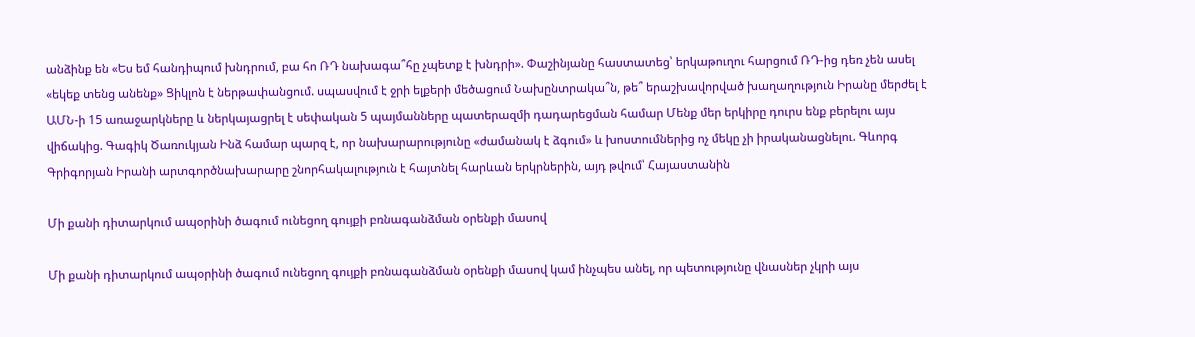անձինք են «Ես եմ հանդիպում խնդրում, բա հո ՌԴ նախագա՞հը չպետք է խնդրի». Փաշինյանը հաստատեց՝ երկաթուղու հարցում ՌԴ-ից դեռ չեն ասել «եկեք տենց անենք» Ցիկլոն է ներթափանցում. սպասվում է ջրի ելքերի մեծացում Նախընտրակա՞ն, թե՞ երաշխավորված խաղաղություն Իրանը մերժել է ԱՄՆ-ի 15 առաջարկները և ներկայացրել է սեփական 5 պայմանները պատերազմի դադարեցման համար Մենք մեր երկիրը դուրս ենք բերելու այս վիճակից. Գագիկ Ծառուկյան Ինձ համար պարզ է, որ նախարարությունը «ժամանակ է ձգում» և խոստումներից ոչ մեկը չի իրականացնելու. Գևորգ Գրիգորյան Իրանի արտգործնախարարը շնորհակալություն է հայտնել հարևան երկրներին, այդ թվում՝ Հայաստանին

Մի քանի դիտարկում ապօրինի ծագում ունեցող գույքի բռնագանձման օրենքի մասով

Մի քանի դիտարկում ապօրինի ծագում ունեցող գույքի բռնագանձման օրենքի մասով կամ ինչպես անել, որ պետությունը վնասներ չկրի այս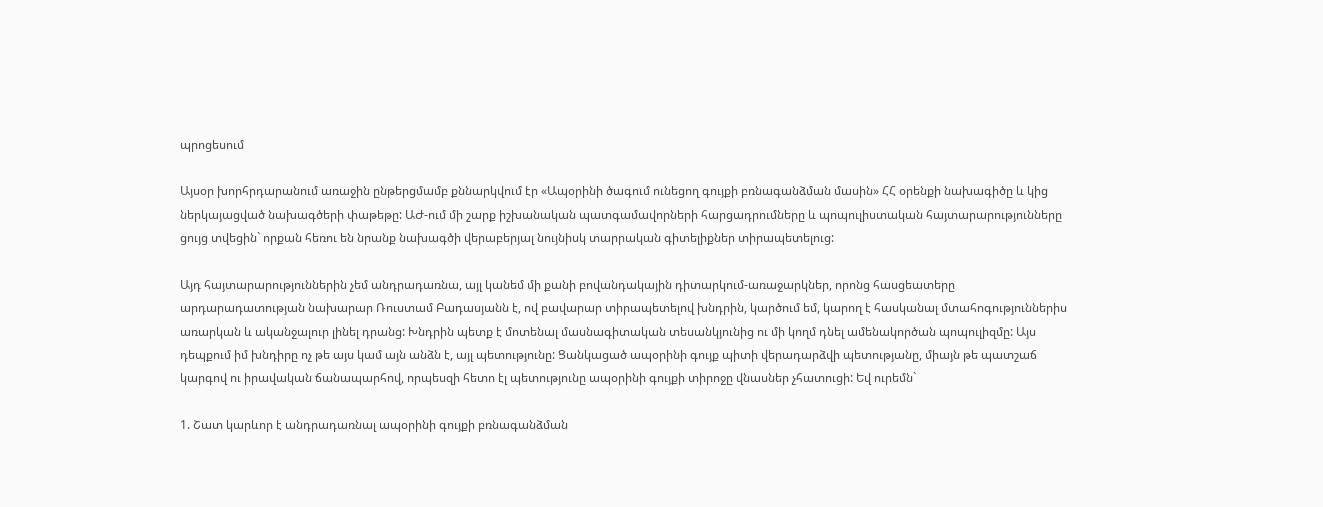պրոցեսում

Այսօր խորհրդարանում առաջին ընթերցմամբ քննարկվում էր «Ապօրինի ծագում ունեցող գույքի բռնագանձման մասին» ՀՀ օրենքի նախագիծը և կից ներկայացված նախագծերի փաթեթը: ԱԺ-ում մի շարք իշխանական պատգամավորների հարցադրումները և պոպուլիստական հայտարարությունները ցույց տվեցին` որքան հեռու են նրանք նախագծի վերաբերյալ նույնիսկ տարրական գիտելիքներ տիրապետելուց:

Այդ հայտարարություններին չեմ անդրադառնա, այլ կանեմ մի քանի բովանդակային դիտարկում-առաջարկներ, որոնց հասցեատերը արդարադատության նախարար Ռուստամ Բադասյանն է, ով բավարար տիրապետելով խնդրին, կարծում եմ, կարող է հասկանալ մտահոգություններիս առարկան և ականջալուր լինել դրանց: Խնդրին պետք է մոտենալ մասնագիտական տեսանկյունից ու մի կողմ դնել ամենակործան պոպուլիզմը: Այս դեպքում իմ խնդիրը ոչ թե այս կամ այն անձն է, այլ պետությունը: Ցանկացած ապօրինի գույք պիտի վերադարձվի պետությանը, միայն թե պատշաճ կարգով ու իրավական ճանապարհով, որպեսզի հետո էլ պետությունը ապօրինի գույքի տիրոջը վնասներ չհատուցի: Եվ ուրեմն`

1. Շատ կարևոր է անդրադառնալ ապօրինի գույքի բռնագանձման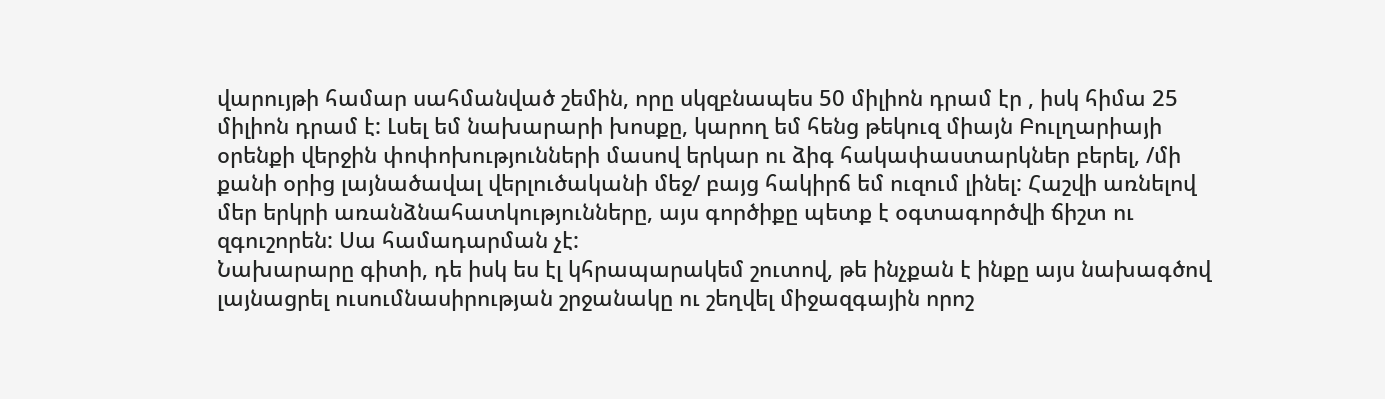վարույթի համար սահմանված շեմին, որը սկզբնապես 50 միլիոն դրամ էր , իսկ հիմա 25 միլիոն դրամ է: Լսել եմ նախարարի խոսքը, կարող եմ հենց թեկուզ միայն Բուլղարիայի օրենքի վերջին փոփոխությունների մասով երկար ու ձիգ հակափաստարկներ բերել, /մի քանի օրից լայնածավալ վերլուծականի մեջ/ բայց հակիրճ եմ ուզում լինել: Հաշվի առնելով մեր երկրի առանձնահատկությունները, այս գործիքը պետք է օգտագործվի ճիշտ ու զգուշորեն: Սա համադարման չէ:
Նախարարը գիտի, դե իսկ ես էլ կհրապարակեմ շուտով, թե ինչքան է ինքը այս նախագծով լայնացրել ուսումնասիրության շրջանակը ու շեղվել միջազգային որոշ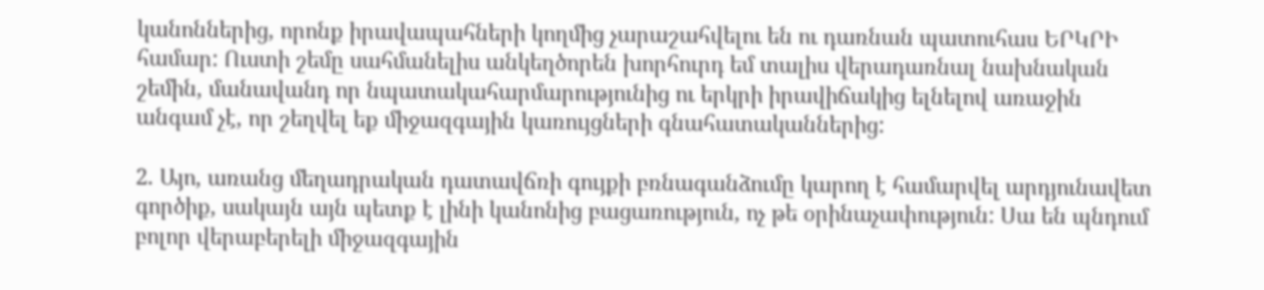կանոններից, որոնք իրավապահների կողմից չարաշահվելու են ու դառնան պատուհաս ԵՐԿՐԻ համար: Ուստի շեմը սահմանելիս անկեղծորեն խորհուրդ եմ տալիս վերադառնալ նախնական շեմին, մանավանդ որ նպատակահարմարությունից ու երկրի իրավիճակից ելնելով առաջին անգամ չէ, որ շեղվել եք միջազգային կառույցների գնահատականներից:

2. Այո, առանց մեղադրական դատավճռի գույքի բռնագանձումը կարող է համարվել արդյունավետ գործիք, սակայն այն պետք է լինի կանոնից բացառություն, ոչ թե օրինաչափություն: Սա են պնդում բոլոր վերաբերելի միջազգային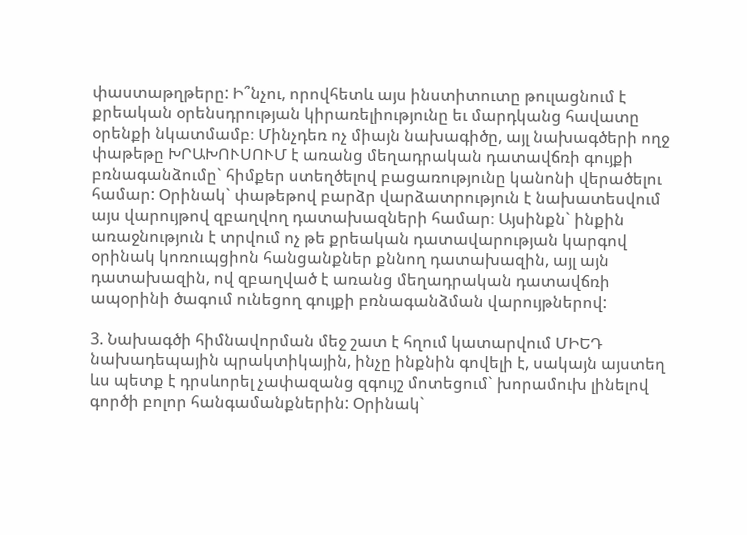փաստաթղթերը: Ի՞նչու, որովհետև այս ինստիտուտը թուլացնում է քրեական օրենսդրության կիրառելիությունը եւ մարդկանց հավատը օրենքի նկատմամբ։ Մինչդեռ ոչ միայն նախագիծը, այլ նախագծերի ողջ փաթեթը ԽՐԱԽՈՒՍՈՒՄ է առանց մեղադրական դատավճռի գույքի բռնագանձումը` հիմքեր ստեղծելով բացառությունը կանոնի վերածելու համար: Օրինակ` փաթեթով բարձր վարձատրություն է նախատեսվում այս վարույթով զբաղվող դատախազների համար։ Այսինքն` ինքին առաջնություն է տրվում ոչ թե քրեական դատավարության կարգով օրինակ կոռուպցիոն հանցանքներ քննող դատախազին, այլ այն դատախազին, ով զբաղված է առանց մեղադրական դատավճռի ապօրինի ծագում ունեցող գույքի բռնագանձման վարույթներով:

3. Նախագծի հիմնավորման մեջ շատ է հղում կատարվում ՄԻԵԴ նախադեպային պրակտիկային, ինչը ինքնին գովելի է, սակայն այստեղ ևս պետք է դրսևորել չափազանց զգույշ մոտեցում` խորամուխ լինելով գործի բոլոր հանգամանքներին: Օրինակ`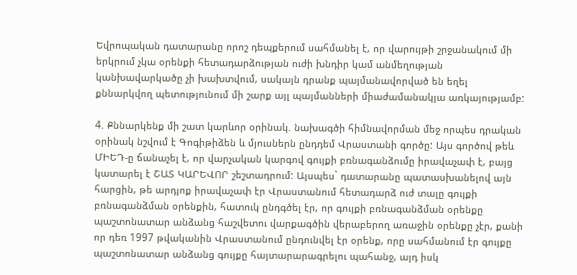Եվրոպական դատարանը որոշ դեպքերում սահմանել է, որ վարույթի շրջանակում մի երկրում չկա օրենքի հետադարձության ուժի խնդիր կամ անմեղության կանխավարկածը չի խախտվում, սակայն դրանք պայմանավորված են եղել քննարկվող պետությունում մի շարք այլ պայմանների միաժամանակյա առկայությամբ:

4. Քննարկենք մի շատ կարևոր օրինակ. նախագծի հիմնավորման մեջ որպես դրական օրինակ նշվում է Գոգիթիձեն և մյուսներն ընդդեմ Վրաստանի գործը: Այս գործով թեև ՄԻԵԴ-ը ճանաչել է, որ վարչական կարգով գույքի բռնագանձումը իրավաչափ է, բայց կատարել է ՇԱՏ ԿԱՐԵՎՈՐ շեշտադրում: Այսպես` դատարանը պատասխանելով այն հարցին, թե արդյոք իրավաչափ էր Վրաստանում հետադարձ ուժ տալը գույքի բռնագանձման օրենքին, հատուկ ընդգծել էր, որ գույքի բռնագանձման օրենքը պաշտոնատար անձանց հաշվետու վարքագծին վերաբերող առաջին օրենքը չէր, քանի որ դեռ 1997 թվականին Վրաստանում ընդունվել էր օրենք, որը սահմանում էր գույքը պաշտոնատար անձանց գույքը հայտարարագրելու պահանջ, այդ իսկ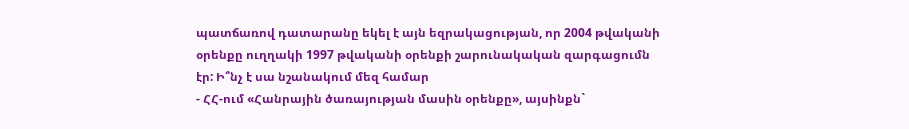պատճառով դատարանը եկել է այն եզրակացության, որ 2004 թվականի օրենքը ուղղակի 1997 թվականի օրենքի շարունակական զարգացումն էր: Ի՞նչ է սա նշանակում մեզ համար
- ՀՀ-ում «Հանրային ծառայության մասին օրենքը», այսինքն`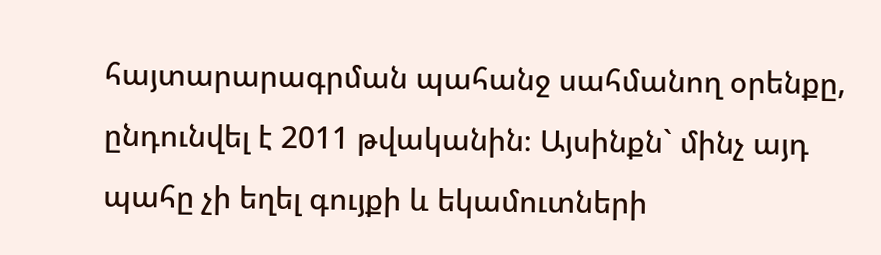հայտարարագրման պահանջ սահմանող օրենքը, ընդունվել է 2011 թվականին։ Այսինքն` մինչ այդ պահը չի եղել գույքի և եկամուտների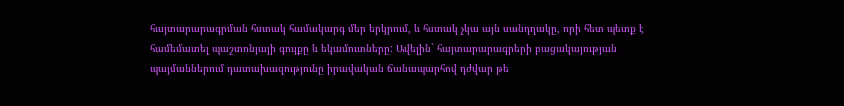հայտարարագրման հստակ համակարգ մեր երկրում, և հստակ չկա այն սանդղակը, որի հետ պետք է համեմատել պաշտոնյայի գույքը և եկամուտները: Ավելին` հայտարարագրերի բացակայության պայմաններում դատախազությունը իրավական ճանապարհով դժվար թե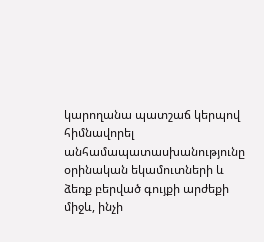կարողանա պատշաճ կերպով հիմնավորել անհամապատասխանությունը օրինական եկամուտների և ձեռք բերված գույքի արժեքի միջև, ինչի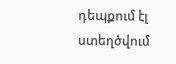դեպքում էլ ստեղծվում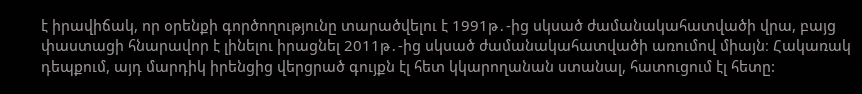է իրավիճակ, որ օրենքի գործողությունը տարածվելու է 1991թ․-ից սկսած ժամանակահատվածի վրա, բայց փաստացի հնարավոր է լինելու իրացնել 2011թ․-ից սկսած ժամանակահատվածի առումով միայն։ Հակառակ դեպքում, այդ մարդիկ իրենցից վերցրած գույքն էլ հետ կկարողանան ստանալ, հատուցում էլ հետը: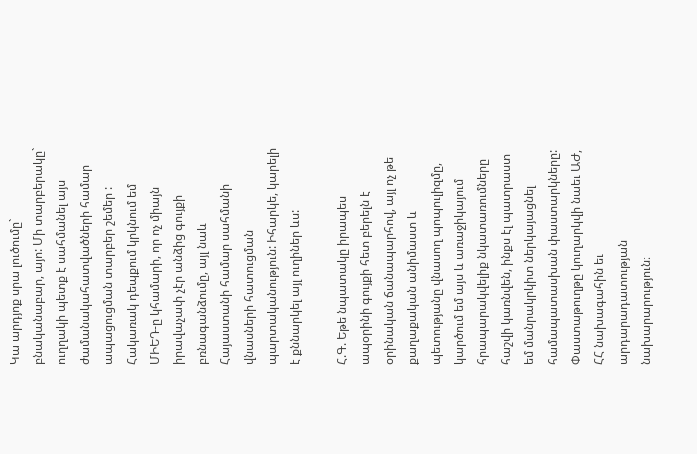Կա արդյոք սրա լուծումը` բնականաբար, այո: Մի տարբերակը` ուղղակի պետք է սահմանել այս ժամանակահատվածների համար ապացուցման տարբեր շեմեր : Հակառակ դեպքում կրկնում եմ ՄԻԵԴ-ը կհամարի, որ ոչ միայն իրավաչափ չէր անձից գույքի բռնագանձումը, այլ նաև Հայաստանի համար սահմանի վնասների հատուցման պարտականություն: Իհարկե, կարելի է քննարկել այլ ուղիներ ևս:

Հ.Գ. Եթե նպատակը իրապես ապօրինի գույքի հետ բերելն է օրինական ճանապարհով, այլ ոչ թե քաղաքական անիմաստ և պետությանը վնասող պոպուլիզմը, կարծում եմ այս և առաջիկայում հրապարակվելիք նկատառումները հաշվի կառնվեն, ինքս էլ պատրաստ եմ մանրակրկիտ ներկայացնել համապատասխան փաստարկները: Փաստաթուղթը կուղարկվի նաեւ ԱԺ, ՀՀ նախագահին եւ արդարադատության նախարարություն։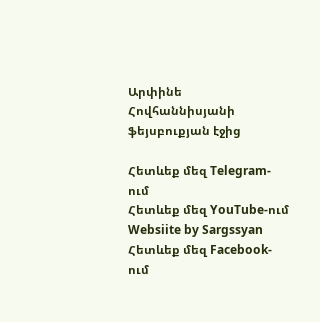Արփինե Հովհաննիսյանի ֆեյսբուքյան էջից

Հետևեք մեզ Telegram-ում
Հետևեք մեզ YouTube-ում
Websiite by Sargssyan
Հետևեք մեզ Facebook-ում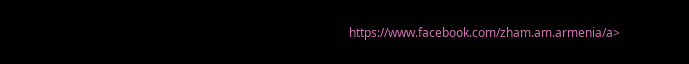https://www.facebook.com/zham.am.armenia/a>